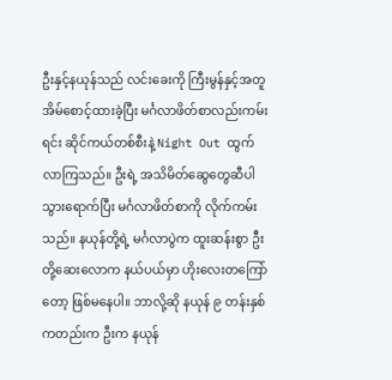ဦးနှင့်နယုန်သည် လင်းခေးကို ကြီးမွန်နှင့်အတူ အိမ်စောင့်ထားခဲ့ပြီး မင်္ဂလာဖိတ်စာလည်းကမ်းရင်း ဆိုင်ကယ်တစ်စီးနဲ့ Night Out ထွက်လာကြသည်။ ဦးရဲ့ အသိမိတ်ဆွေတွေဆီပါ သွားရောက်ပြီး မင်္ဂလာဖိတ်စာကို လိုက်ကမ်းသည်။ နယုန်တို့ရဲ့ မင်္ဂလာပွဲက ထူးဆန်းစွာ ဦးတို့ဆေးလောက နယ်ပယ်မှာ ဟိုးလေးတကြော်တော့ ဖြစ်မနေပါ။ ဘာလို့ဆို နယုန် ၉ တန်းနှစ်ကတည်းက ဦးက နယုန်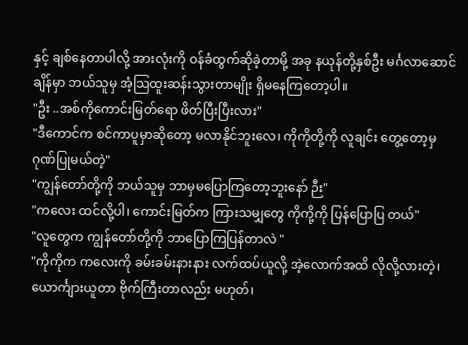နှင့် ချစ်နေတာပါလို့ အားလုံးကို ဝန်ခံထွက်ဆိုခဲ့တာမို့ အခု နယုန်တို့နှစ်ဦး မင်္ဂလာဆောင်ချိန်မှာ ဘယ်သူမှ အံ့သြထူးဆန်းသွားတာမျိုး ရှိမနေကြတော့ပါ။
"ဦး ..အစ်ကိုကောင်းမြတ်ရော ဖိတ်ပြီးပြီးလား"
"ဒီကောင်က စင်ကာပူမှာဆိုတော့ မလာနိုင်ဘူးလေ၊ ကိုကိုတို့ကို လူချင်း တွေ့တော့မှ ဂုဏ်ပြုမယ်တဲ့"
"ကျွန်တော်တို့ကို ဘယ်သူမှ ဘာမှမပြောကြတော့ဘူးနော် ဉီး"
"ကလေး ထင်လို့ပါ၊ ကောင်းမြတ်က ကြားသမျှတွေ ကိုကို့ကို ပြန်ပြောပြ တယ်"
"လူတွေက ကျွန်တော်တို့ကို ဘာပြောကြပြန်တာလဲ "
"ကိုကိုက ကလေးကို ခမ်းခမ်းနားနား လက်ထပ်ယူလို့ အဲ့လောက်အထိ လိုလို့လားတဲ့၊ ယောင်္ကျားယူတာ ဗိုက်ကြီးတာလည်း မဟုတ်၊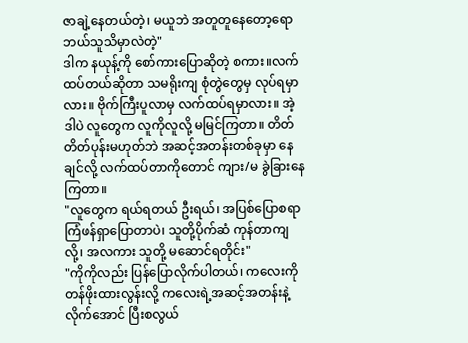ဇာချဲ့နေတယ်တဲ့၊ မယူဘဲ အတူတူနေတော့ရော ဘယ်သူသိမှာလဲတဲ့"
ဒါက နယုန့်ကို စော်ကားပြောဆိုတဲ့ စကား။လက်ထပ်တယ်ဆိုတာ သမရိုးကျ စုံတွဲတွေမှ လုပ်ရမှာလား။ ဗိုက်ကြီးပူလာမှ လက်ထပ်ရမှာလား။ အဲ့ဒါပဲ လူတွေက လူကိုလူလို့ မမြင်ကြတာ။ တိတ်တိတ်ပုန်းမဟုတ်ဘဲ အဆင့်အတန်းတစ်ခုမှာ နေချင်လို့ လက်ထပ်တာကိုတောင် ကျား/မ ခွဲခြားနေကြတာ။
"လူတွေက ရယ်ရတယ် ဦးရယ်၊ အပြစ်ပြောစရာ ကြံဖန်ရှာပြောတာပဲ၊ သူတို့ပိုက်ဆံ ကုန်တာကျလို့၊ အလကား သူတို့ မဆောင်ရတိုင်း"
"ကိုကိုလည်း ပြန်ပြောလိုက်ပါတယ်၊ ကလေးကို တန်ဖိုးထားလွန်းလို့ ကလေးရဲ့အဆင့်အတန်းနဲ့ လိုက်အောင် ပြီးစလွယ်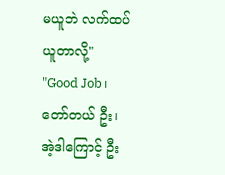မယူဘဲ လက်ထပ်ယူတာလို့"
"Good Job၊ တော်တယ် ဦး၊ အဲ့ဒါကြောင့် ဦး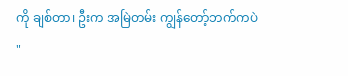ကို ချစ်တာ၊ ဦးက အမြဲတမ်း ကျွန်တော့်ဘက်ကပဲ "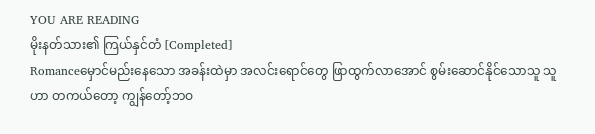YOU ARE READING
မိုးနတ်သား၏ ကြယ်နှင်တံ [Completed]
Romanceမှောင်မည်းနေသော အခန်းထဲမှာ အလင်းရောင်တွေ ဖြာထွက်လာအောင် စွမ်းဆောင်နိုင်သောသူ သူဟာ တကယ်တော့ ကျွန်တော့်ဘဝ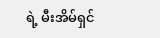ရဲ့ မီးအိမ်ရှင်